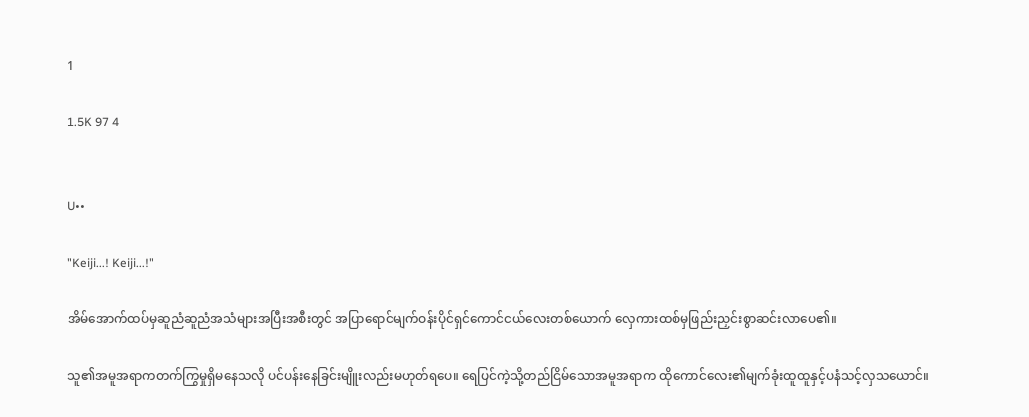1

1.5K 97 4


U••

"Keiji...! Keiji...!"

အိမ်အောက်ထပ်မှဆူညံဆူညံအသံများအပြီးအစီးတွင် အပြာရောင်မျက်ဝန်းပိုင်ရှင်ကောင်ငယ်လေးတစ်ယောက် လှေကားထစ်မှဖြည်းညှင်းစွာဆင်းလာပေ၏။

သူ၏အမူအရာကတက်ကြွမှုရှိမနေသလို ပင်ပန်းနေခြင်းမျိူးလည်းမဟုတ်ရပေ။ ရေပြင်ကဲ့သို့တည်ငြိမ်သောအမူအရာက ထိုကောင်လေး၏မျက်ခုံးထူထူနှင့်ပနံသင့်လှသယောင်။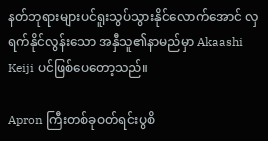နတ်ဘုရားများပင်ရူးသွပ်သွားနိုင်လောက်အောင် လှရက်နိုင်လွန်းသော အနှီသူ၏နာမည်မှာ Akaashi Keiji ပင်ဖြစ်ပေတော့သည်။

Apron ကြီးတစ်ခုဝတ်ရင်းပွစိ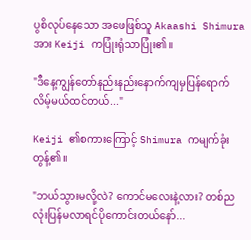ပွစိလုပ်နေသော အဖေဖြစ်သူ Akaashi Shimura အား Keiji ကပြုံးရုံသာပြုံး၏။

"ဒီနေ့ကျွန်တော်နည်းနည်းနောက်ကျမှပြန်ရောက်လိမ့်မယ်ထင်တယ်..."

Keiji ၏စကားကြောင့် Shimura ကမျက်ခုံးတွန့်၏။

"ဘယ်သွားမလို့လဲ? ကောင်မလေးနဲ့လား? တစ်ညလုံးပြန်မလာရင်ပိုကောင်းတယ်နော်...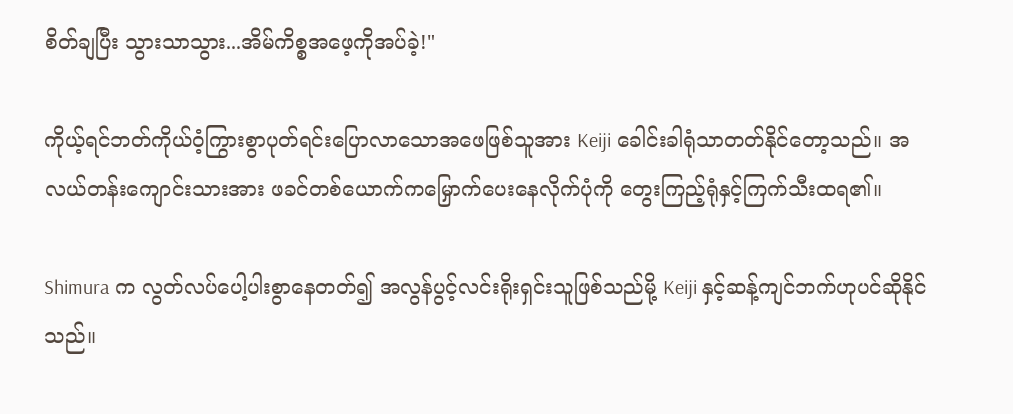စိတ်ချပြီး သွားသာသွား...အိမ်ကိစ္စအဖေ့ကိုအပ်ခဲ့!"

ကိုယ့်ရင်ဘတ်ကိုယ်ဝံ့ကြွားစွာပုတ်ရင်းပြောလာသောအဖေဖြစ်သူအား Keiji ခေါင်းခါရုံသာတတ်နိုင်တော့သည်။ အလယ်တန်းကျောင်းသားအား ဖခင်တစ်ယောက်ကမြှောက်ပေးနေလိုက်ပုံကို တွေးကြည့်ရုံနှင့်ကြက်သီးထရ၏။

Shimura က လွတ်လပ်ပေါ့ပါးစွာနေတတ်၍ အလွန်ပွင့်လင်းရိုးရှင်းသူဖြစ်သည်မို့ Keiji နှင့်ဆန့်ကျင်ဘက်ဟုပင်ဆိုနိုင်သည်။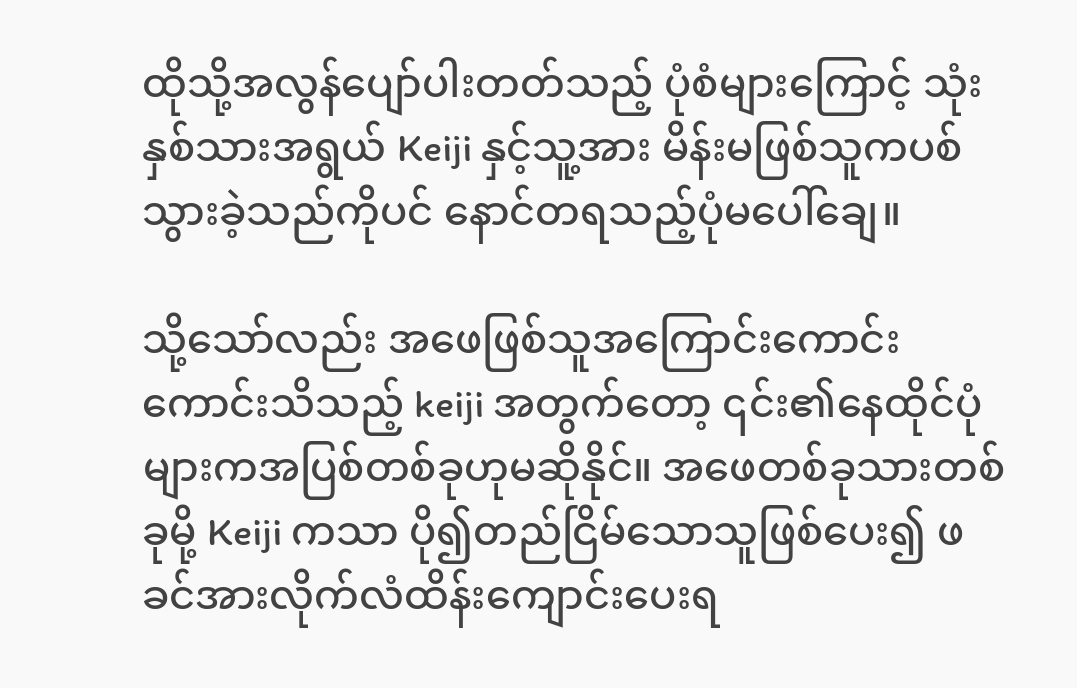ထိုသို့အလွန်ပျော်ပါးတတ်သည့် ပုံစံများကြောင့် သုံးနှစ်သားအရွယ် Keiji နှင့်သူ့အား မိန်းမဖြစ်သူကပစ်သွားခဲ့သည်ကိုပင် နောင်တရသည့်ပုံမပေါ်ချေ။

သို့သော်လည်း အဖေဖြစ်သူအကြောင်းကောင်းကောင်းသိသည့် keiji အတွက်တော့ ၎င်း၏နေထိုင်ပုံများကအပြစ်တစ်ခုဟုမဆိုနိုင်။ အဖေတစ်ခုသားတစ်ခုမို့ Keiji ကသာ ပို၍တည်ငြိမ်သောသူဖြစ်ပေး၍ ဖခင်အားလိုက်လံထိန်းကျောင်းပေးရ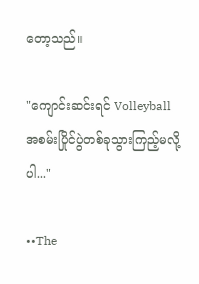တော့သည်။

"ကျောင်းဆင်းရင် Volleyball အစမ်းပြိုင်ပွဲတစ်ခုသွားကြည့်မလို့ပါ..."

••The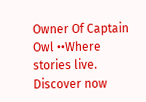Owner Of Captain Owl ••Where stories live. Discover now